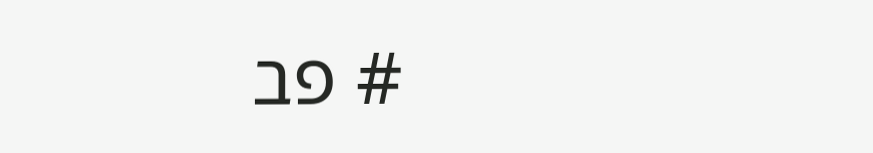# פב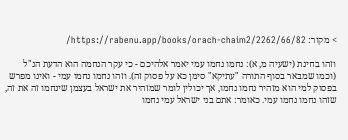> מקור: https://rabenu.app/books/orach-chaim2/2262/66/82/

וזהו בחינת (ישעיה מ, א): נחמו נחמו עמי יאמר אלהיכם - כי עקר הנחמה הוא הדעת הנ"ל (וכמו שמבאר בסוף התורה "עתיקא" סימן כא על פסוק זה). וזהו נחמו נחמו עמי - ואינו מפרש בפסוק למי הוא מזהיר נחמו נחמו, אך יכולין לומר שמזהיר את ישראל בעצמן שינחמו זה את זה, שזהו נחמו נחמו עמי. כאומר: אתם בני ישראל עמי נחמו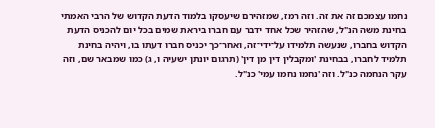נחמו עצמכם זה את זה. וזה רמז, שמזהירם שיעסקו בלמוד הדעת הקדוש של הרבי האמתי בחינת משה הנ"ל, שהזהיר שכל אחד ידבר עם חברו ביראת שמים בכל יום להכניס הדעת הקדוש בחברו, שנעשה תלמידו על־ידי־זה, ואחר־כך יכניס חברו דעתו בו, ויהיה בחינת תלמיד לחברו, בבחינת 'ומקבלין דין מן דין' (תרגום יונתן ישעיה ו, ג) כמו שמבאר שם, וזה עקר הנחמה כנ"ל. וזה 'נחמו נחמו עמי' כנ"ל.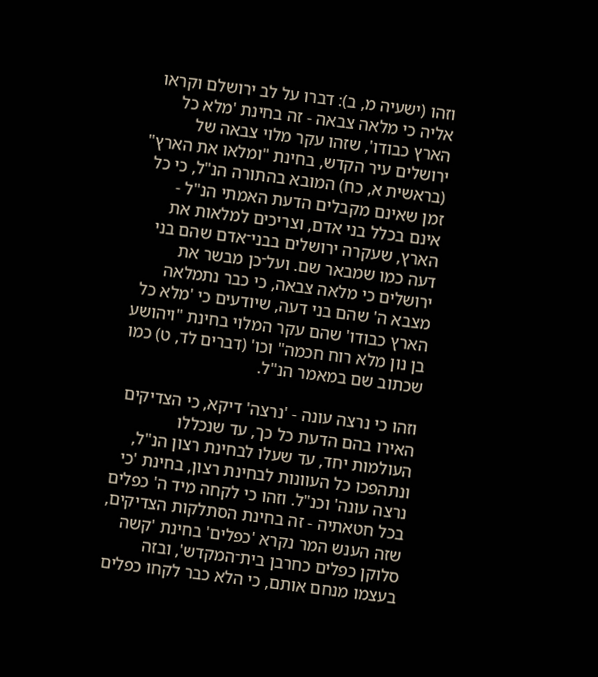וזהו (ישעיה מ, ב): דברו על לב ירושלם וקראו אליה כי מלאה צבאה - זה בחינת 'מלא כל הארץ כבודו', שזהו עקר מלוי צבאה של ירושלים עיר הקדש, בחינת "ומלאו את הארץ" (בראשית א, כח) המובא בהתורה הנ"ל, כי כל זמן שאינם מקבלים הדעת האמתי הנ"ל - אינם בכלל בני אדם, וצריכים למלאות את הארץ, שעקרה ירושלים בבני־אדם שהם בני דעה כמו שמבאר שם. ועל־כן מבשר את ירושלים כי מלאה צבאה, כי כבר נתמלאה מצבא ה' שהם בני דעה, שיודעים כי 'מלא כל הארץ כבודו' שהם עקר המלוי בחינת "ויהושע בן נון מלא רוח חכמה" וכו' (דברים לד, ט) כמו שכתוב שם במאמר הנ"ל.

וזהו כי נרצה עונה - 'נרצה' דיקא, כי הצדיקים האירו בהם הדעת כל כך, עד שנכללו העולמות יחד, עד שעלו לבחינת רצון הנ"ל, ונתהפכו כל העוונות לבחינת רצון, בחינת 'כי נרצה עונה' וכנ"ל. וזהו כי לקחה מיד ה' כפלים בכל חטאתיה - זה בחינת הסתלקות הצדיקים, שזה הענש המר נקרא 'כפלים' בחינת 'קשה סלוקן כפלים כחרבן בית־המקדש', ובזה בעצמו מנחם אותם, כי הלא כבר לקחו כפלים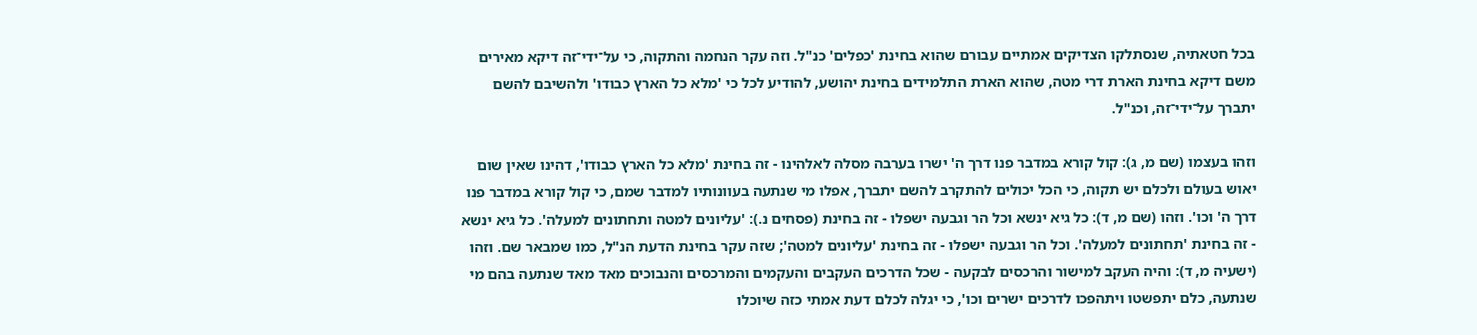בכל חטאתיה, שנסתלקו הצדיקים אמתיים עבורם שהוא בחינת 'כפלים' כנ"ל. וזה עקר הנחמה והתקוה, כי על־ידי־זה דיקא מאירים משם דיקא בחינת הארת דרי מטה, שהוא הארת התלמידים בחינת יהושע, להודיע לכל כי 'מלא כל הארץ כבודו' ולהשיבם להשם יתברך על־ידי־זה, וכנ"ל.

וזהו בעצמו (שם מ, ג): קול קורא במדבר פנו דרך ה' ישרו בערבה מסלה לאלהינו - זה בחינת 'מלא כל הארץ כבודו', דהינו שאין שום יאוש בעולם ולכלם יש תקוה, כי הכל יכולים להתקרב להשם יתברך, אפלו מי שנתעה בעוונותיו למדבר שמם, כי קול קורא במדבר פנו דרך ה' וכו'. וזהו (שם מ, ד): כל גיא ינשא וכל הר וגבעה ישפלו - זה בחינת (פסחים נ.): 'עליונים למטה ותחתונים למעלה'. כל גיא ינשא - זה בחינת 'תחתונים למעלה'. וכל הר וגבעה ישפלו - זה בחינת 'עליונים למטה'; שזה עקר בחינת הדעת הנ"ל, כמו שמבאר שם. וזהו (ישעיה מ, ד): והיה העקב למישור והרכסים לבקעה - שכל הדרכים העקבים והעקמים והמרכסים והנבוכים מאד מאד שנתעה בהם מי שנתעה, כלם יתפשטו ויתהפכו לדרכים ישרים וכו', כי יגלה לכלם דעת אמתי כזה שיוכלו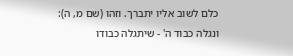כלם לשוב אליו יתברך. וזהו (שם מ, ה): ונגלה כבוד ה' - שיתגלה כבודו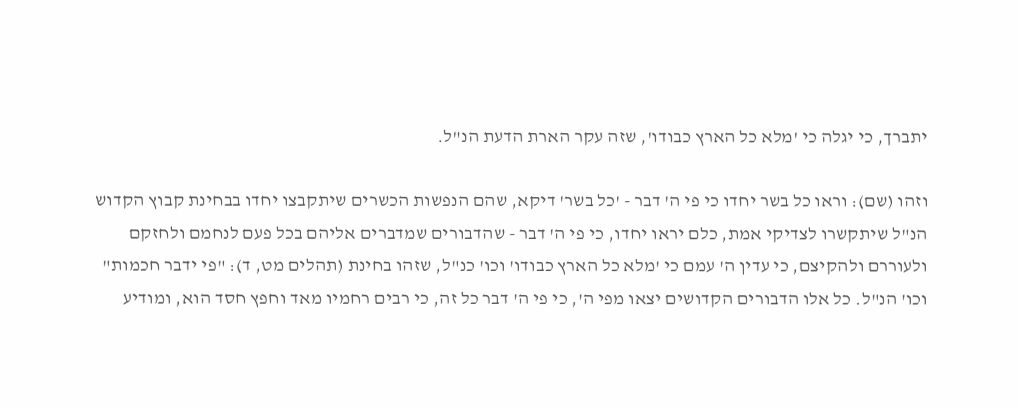יתברך, כי יגלה כי 'מלא כל הארץ כבודו', שזה עקר הארת הדעת הנ"ל.

וזהו (שם): וראו כל בשר יחדו כי פי ה' דבר - 'כל בשר' דיקא, שהם הנפשות הכשרים שיתקבצו יחדו בבחינת קבוץ הקדוש הנ"ל שיתקשרו לצדיקי אמת, כלם יראו יחדו, כי פי ה' דבר - שהדבורים שמדברים אליהם בכל פעם לנחמם ולחזקם ולעוררם ולהקיצם, כי עדין ה' עמם כי 'מלא כל הארץ כבודו' וכו' כנ"ל, שזהו בחינת (תהלים מט, ד): "פי ידבר חכמות" וכו' הנ"ל. כל אלו הדבורים הקדושים יצאו מפי ה', כי פי ה' דבר כל זה, כי רבים רחמיו מאד וחפץ חסד הוא, ומודיע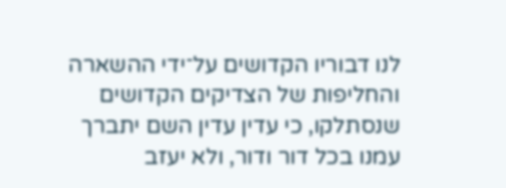לנו דבוריו הקדושים על־ידי ההשארה והחליפות של הצדיקים הקדושים שנסתלקו, כי עדין עדין השם יתברך עמנו בכל דור ודור, ולא יעזב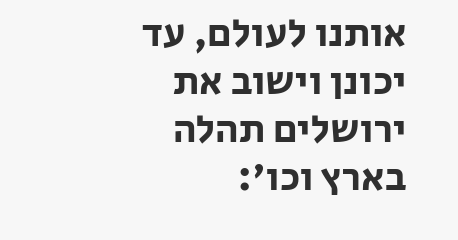אותנו לעולם, עד יכונן וישוב את ירושלים תהלה בארץ וכו':